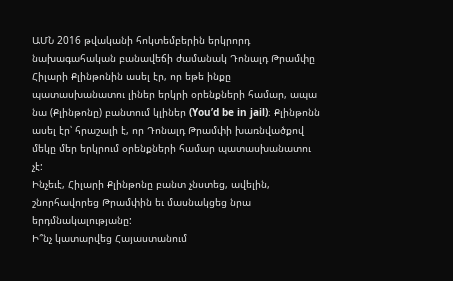ԱՄՆ 2016 թվականի հոկտեմբերին երկրորդ նախագահական բանավեճի ժամանակ Դոնալդ Թրամփը Հիլարի Քլինթոնին ասել էր, որ եթե ինքը պատասխանատու լիներ երկրի օրենքների համար, ապա նա (Քլինթոնը) բանտում կլիներ (You’d be in jail)։ Քլինթոնն ասել էր՝ հրաշալի է, որ Դոնալդ Թրամփի խառնվածքով մեկը մեր երկրում օրենքների համար պատասխանատու չէ:
Ինչեւէ, Հիլարի Քլինթոնը բանտ չնստեց, ավելին, շնորհավորեց Թրամփին եւ մասնակցեց նրա երդմնակալությանը:
Ի՞նչ կատարվեց Հայաստանում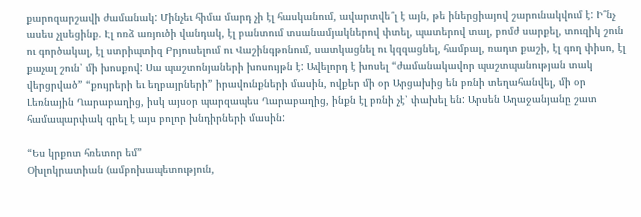քարոզարշավի ժամանակ: Մինչեւ հիմա մարդ չի էլ հասկանում, ավարտվե՞լ է այն, թե իներցիայով շարունակվում է: Ի՞նչ ասես չլսեցինք. Էլ ոռձ առյուծի վանդակ, էլ բանտում տսանամյակներով փտել, պատերով տալ, բոմժ սարքել, տուզիկ շուն ու գործակալ, էլ ստրիպտիզ Բրյուսելում ու Վաշինգթոնում, սատկացնել ու կզզացնել, համբալ, ռադտ քաշի, էլ գող փիսո, էլ քաչալ շուն՝ մի խոսքով: Սա պաշտոնյաների խոսույթն է: Ավելորդ է խոսել “ժամանակավոր պաշտպանության տակ վերցրված” “քույրերի եւ եղբայրների” իրավունքների մասին, ովքեր մի օր Արցախից են բռնի տեղահանվել, մի օր Լեռնային Ղարաբաղից, իսկ այսօր պարզապես Ղարաբաղից, ինքն էլ բռնի չէ՝ փախել են: Արսեն Աղաջանյանը շատ համապարփակ գրել է այս բոլոր խնդիրների մասին:

“Ես կրքոտ հռետոր եմ”
Օխլոկրատիան (ամբոխապետություն,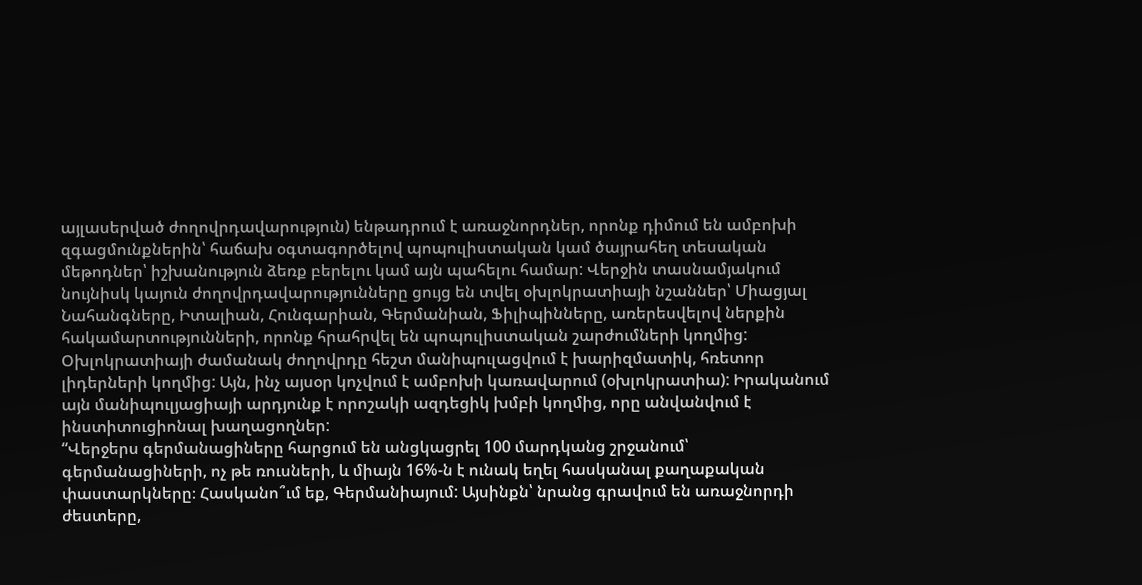այլասերված ժողովրդավարություն) ենթադրում է առաջնորդներ, որոնք դիմում են ամբոխի զգացմունքներին՝ հաճախ օգտագործելով պոպուլիստական կամ ծայրահեղ տեսական մեթոդներ՝ իշխանություն ձեռք բերելու կամ այն պահելու համար: Վերջին տասնամյակում նույնիսկ կայուն ժողովրդավարությունները ցույց են տվել օխլոկրատիայի նշաններ՝ Միացյալ Նահանգները, Իտալիան, Հունգարիան, Գերմանիան, Ֆիլիպինները, առերեսվելով ներքին հակամարտությունների, որոնք հրահրվել են պոպուլիստական շարժումների կողմից: Օխլոկրատիայի ժամանակ ժողովրդը հեշտ մանիպուլացվում է խարիզմատիկ, հռետոր լիդերների կողմից: Այն, ինչ այսօր կոչվում է ամբոխի կառավարում (օխլոկրատիա): Իրականում այն մանիպուլյացիայի արդյունք է որոշակի ազդեցիկ խմբի կողմից, որը անվանվում է ինստիտուցիոնալ խաղացողներ:
“Վերջերս գերմանացիները հարցում են անցկացրել 100 մարդկանց շրջանում՝ գերմանացիների, ոչ թե ռուսների, և միայն 16%-ն է ունակ եղել հասկանալ քաղաքական փաստարկները։ Հասկանո՞ւմ եք, Գերմանիայում: Այսինքն՝ նրանց գրավում են առաջնորդի ժեստերը,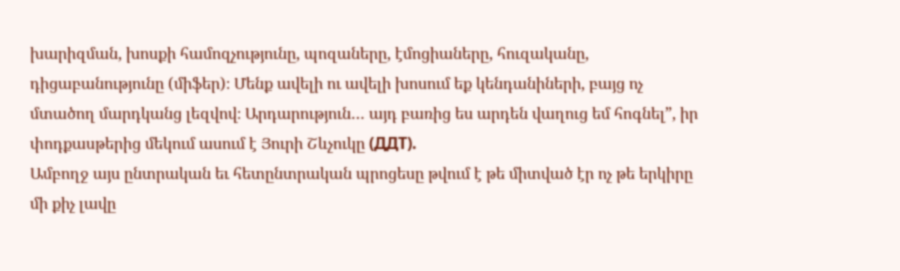խարիզման, խոսքի համոզչությունը, պոզաները, էմոցիաները, հուզականը, դիցաբանությունը (միֆեր)։ Մենք ավելի ու ավելի խոսում եք կենդանիների, բայց ոչ մտածող մարդկանց լեզվով։ Արդարություն… այդ բառից ես արդեն վաղուց եմ հոգնել”, իր փոդքասթերից մեկում ասում է Յուրի Շևչուկը (ДДТ).
Ամբողջ այս ընտրական եւ հետընտրական պրոցեսը թվում է թե միտված էր ոչ թե երկիրը մի քիչ լավը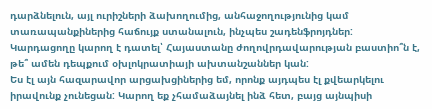դարձնելուն, այլ ուրիշների ձախողումից, անհաջողությունից կամ տառապանքիներից հաճույք ստանալուն, ինչպես շադենֆրոյդներ:
Կարդացողը կարող է դատել՝ Հայաստանը ժողովրդավարության բաստիո՞ն է, թե՞ ամեն դեպքում օխլոկրատիայի ախտանշաններ կան:
Ես էլ այն հազարավոր արցախցիներից եմ, որոնք այդպես էլ քվեարկելու իրավունք չունեցան: Կարող եք չհամաձայնել ինձ հետ, բայց այնպիսի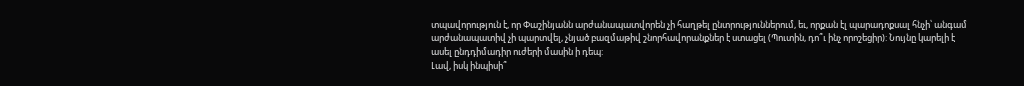տպավորություն է, որ Փաշինյանն արժանապատվորեն չի հաղթել ընտրություններում, եւ, որքան էլ պարադոքսալ հնչի՝ անգամ արժանապատիվ չի պարտվել, չնյած բազմաթիվ շնորհավորանքներ է ստացել (Պուտին, դո՞ւ ինչ որոշեցիր): Նույնը կարելի է ասել ընդդիմադիր ուժերի մասին ի դեպ:
Լավ, իսկ ինպիսի՞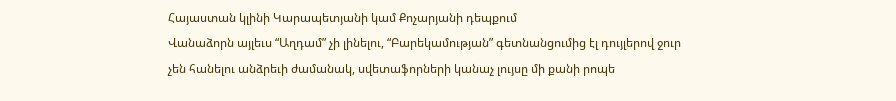Հայաստան կլինի Կարապետյանի կամ Քոչարյանի դեպքում
Վանաձորն այլեւս “Աղդամ” չի լինելու, “Բարեկամության” գետնանցումից էլ դույլերով ջուր չեն հանելու անձրեւի ժամանակ, սվետաֆորների կանաչ լույսը մի քանի րոպե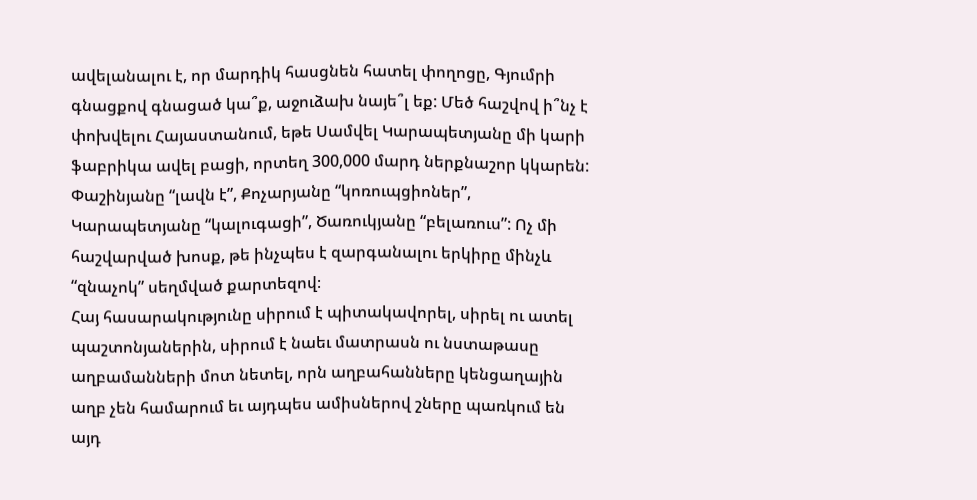ավելանալու է, որ մարդիկ հասցնեն հատել փողոցը, Գյումրի գնացքով գնացած կա՞ք, աջուձախ նայե՞լ եք: Մեծ հաշվով ի՞նչ է փոխվելու Հայաստանում, եթե Սամվել Կարապետյանը մի կարի ֆաբրիկա ավել բացի, որտեղ 300,000 մարդ ներքնաշոր կկարեն:
Փաշինյանը “լավն է”, Քոչարյանը “կոռուպցիոներ”, Կարապետյանը “կալուգացի”, Ծառուկյանը “բելառուս”: Ոչ մի հաշվարված խոսք, թե ինչպես է զարգանալու երկիրը մինչև “զնաչոկ” սեղմված քարտեզով։
Հայ հասարակությունը սիրում է պիտակավորել, սիրել ու ատել պաշտոնյաներին, սիրում է նաեւ մատրասն ու նստաթասը աղբամանների մոտ նետել, որն աղբահանները կենցաղային աղբ չեն համարում եւ այդպես ամիսներով շները պառկում են այդ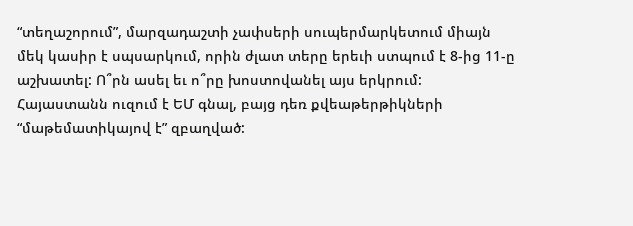“տեղաշորում”, մարզադաշտի չափսերի սուպերմարկետում միայն մեկ կասիր է սպսարկում, որին ժլատ տերը երեւի ստպում է 8-ից 11-ը աշխատել: Ո՞րն ասել եւ ո՞րը խոստովանել այս երկրում:
Հայաստանն ուզում է ԵՄ գնալ, բայց դեռ քվեաթերթիկների “մաթեմատիկայով է” զբաղված: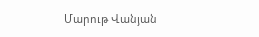Մարութ Վանյան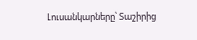Լուսանկարները՝ Տաշիրից